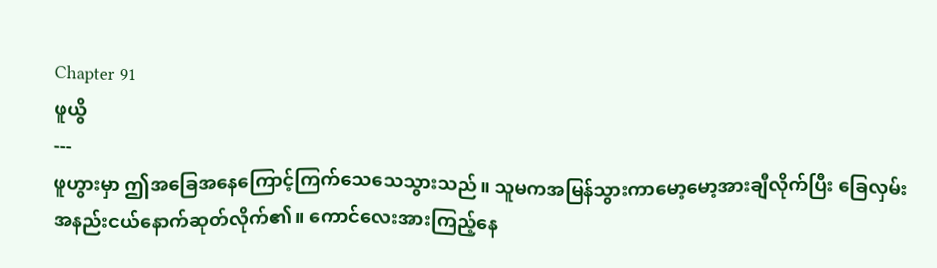Chapter 91
ဖူယွိ
---
ဖူဟွားမှာ ဤအခြေအနေကြောင့်ကြက်သေသေသွားသည်။ သူမကအမြန်သွားကာမော့မော့အားချီလိုက်ပြီး ခြေလှမ်းအနည်းငယ်နောက်ဆုတ်လိုက်၏။ ကောင်လေးအားကြည့်နေ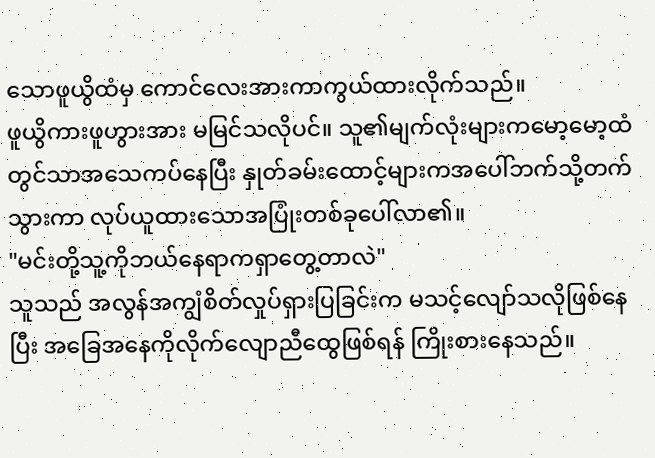သောဖူယွိထံမှ ကောင်လေးအားကာကွယ်ထားလိုက်သည်။
ဖူယွိကားဖူဟွားအား မမြင်သလိုပင်။ သူ၏မျက်လုံးများကမော့မော့ထံတွင်သာအသေကပ်နေပြီး နှုတ်ခမ်းထောင့်များကအပေါ်ဘက်သို့တက်သွားကာ လုပ်ယူထားသောအပြုံးတစ်ခုပေါ်လာ၏။
"မင်းတို့သူ့ကိုဘယ်နေရာကရှာတွေ့တာလဲ"
သူသည် အလွန်အကျွံစိတ်လှုပ်ရှားပြခြင်းက မသင့်လျော်သလိုဖြစ်နေပြီး အခြေအနေကိုလိုက်လျောညီထွေဖြစ်ရန် ကြိုးစားနေသည်။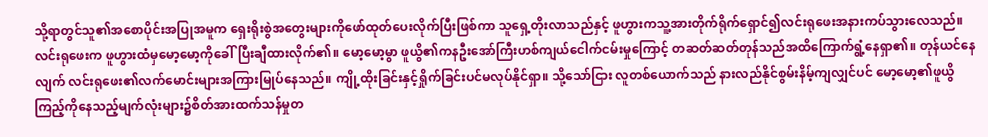သို့ရာတွင်သူ၏အစောပိုင်းအပြုအမူက ရှေးရိုးစွဲအတွေးများကိုဖော်ထုတ်ပေးလိုက်ပြီးဖြစ်ကာ သူရှေ့တိုးလာသည်နှင့် ဖူဟွားကသူ့အားတိုက်ရိုက်ရှောင်၍လင်းရုဖေးအနားကပ်သွားလေသည်။
လင်းရုဖေးက ဖူဟွားထံမှမော့မော့ကိုခေါ်ပြီးချီထားလိုက်၏။ မော့မော့မွာ ဖူယွိ၏ကနဦးအော်ကြီးဟစ်ကျယ်ငေါက်ငမ်းမှုကြောင့် တဆတ်ဆတ်တုန်သည်အထိကြောက်ရွံ့နေရှာ၏။ တုန်ယင်နေလျက် လင်းရုဖေး၏လက်မောင်းများအကြားမြုပ်နေသည်။ ကျို့ထိုးခြင်းနှင့်ရှိုက်ခြင်းပင်မလုပ်နိုင်ရှာ။ သို့သော်ငြား လူတစ်ယောက်သည် နားလည်နိုင်စွမ်းနိမ့်ကျလျှင်ပင် မော့မော့၏ဖူယွိကြည့်ကိုနေသည့်မျက်လုံးများ၌စိတ်အားထက်သန်မှုတ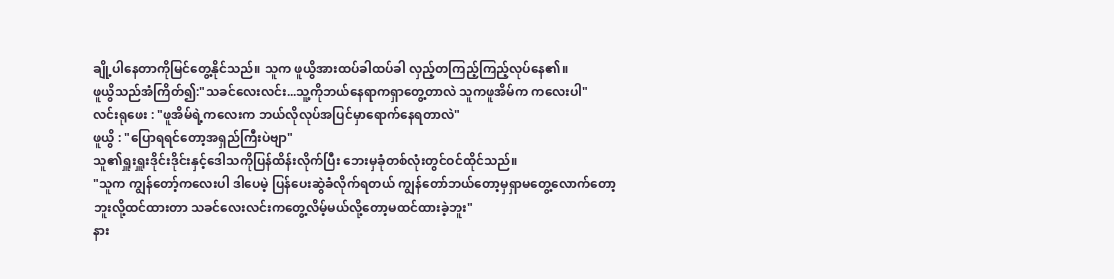ချို့ပါနေတာကိုမြင်တွေ့နိုင်သည်။ သူက ဖူယွိအားထပ်ခါထပ်ခါ လှည့်တကြည့်ကြည့်လုပ်နေ၏။
ဖူယွိသည်အံကြိတ်၍:"သခင်လေးလင်း...သူ့ကိုဘယ်နေရာကရှာတွေ့တာလဲ သူကဖူအိမ်က ကလေးပါ"
လင်းရုဖေး : "ဖူအိမ်ရဲ့ကလေးက ဘယ်လိုလုပ်အပြင်မှာရောက်နေရတာလဲ"
ဖူယွိ : "ပြောရရင်တော့အရှည်ကြီးပဲဗျာ"
သူ၏ရှူးရှူးဒိုင်းဒိုင်းနှင့်ဒေါသကိုပြန်ထိန်းလိုက်ပြီး ဘေးမှခုံတစ်လုံးတွင်ဝင်ထိုင်သည်။
"သူက ကျွန်တော့်ကလေးပါ ဒါပေမဲ့ ပြန်ပေးဆွဲခံလိုက်ရတယ် ကျွန်တော်ဘယ်တော့မှရှာမတွေ့လောက်တော့ဘူးလို့ထင်ထားတာ သခင်လေးလင်းကတွေ့လိမ့်မယ်လို့တော့မထင်ထားခဲ့ဘူး"
နား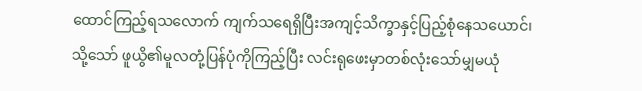ထောင်ကြည့်ရသလောက် ကျက်သရေရှိပြီးအကျင့်သိက္ခာနှင့်ပြည့်စုံနေသယောင်၊ သို့သော် ဖူယွိ၏မူလတုံ့ပြန်ပုံကိုကြည့်ပြီး လင်းရုဖေးမှာတစ်လုံးသော်မျှမယုံ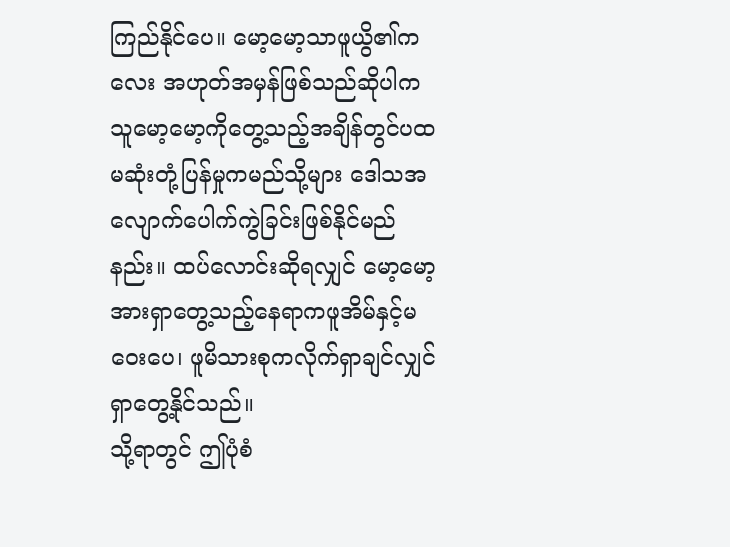ကြည်နိုင်ပေ။ မော့မော့သာဖူယွိ၏ကလေး အဟုတ်အမှန်ဖြစ်သည်ဆိုပါက သူမော့မော့ကိုတွေ့သည့်အချိန်တွင်ပထမဆုံးတုံ့ပြန်မှုကမည်သို့များ ဒေါသအလျောက်ပေါက်ကွဲခြင်းဖြစ်နိုင်မည်နည်း။ ထပ်လောင်းဆိုရလျှင် မော့မော့အားရှာတွေ့သည့်နေရာကဖူအိမ်နှင့်မဝေးပေ၊ ဖူမိသားစုကလိုက်ရှာချင်လျှင် ရှာတွေ့နိုင်သည်။
သို့ရာတွင် ဤပုံစံ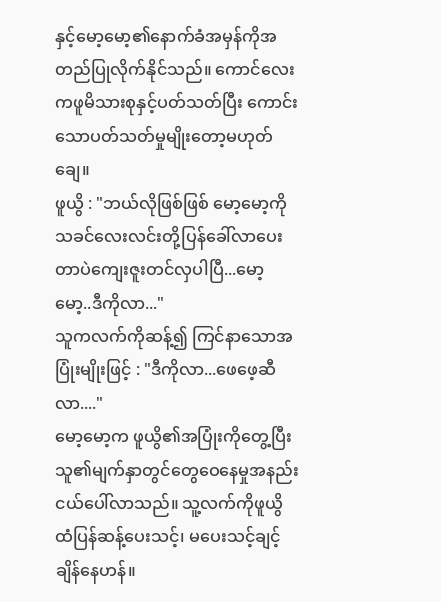နှင့်မော့မော့၏နောက်ခံအမှန်ကိုအတည်ပြုလိုက်နိုင်သည်။ ကောင်လေးကဖူမိသားစုနှင့်ပတ်သတ်ပြီး ကောင်းသောပတ်သတ်မှုမျိုးတော့မဟုတ်ချေ။
ဖူယွိ : "ဘယ်လိုဖြစ်ဖြစ် မော့မော့ကိုသခင်လေးလင်းတို့ပြန်ခေါ်လာပေးတာပဲကျေးဇူးတင်လှပါပြီ...မော့မော့..ဒီကိုလာ..."
သူကလက်ကိုဆန့်၍ ကြင်နာသောအပြုံးမျိုးဖြင့် : "ဒီကိုလာ...ဖေဖေ့ဆီလာ...."
မော့မော့က ဖူယွိ၏အပြုံးကိုတွေ့ပြီး သူ၏မျက်နှာတွင်တွေဝေနေမှုအနည်းငယ်ပေါ်လာသည်။ သူ့လက်ကိုဖူယွိထံပြန်ဆန့်ပေးသင့်၊ မပေးသင့်ချင့်ချိန်နေဟန်။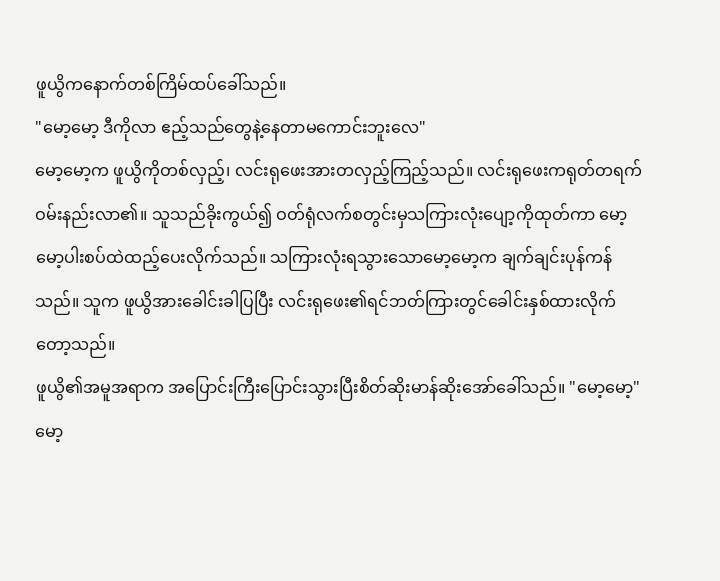ဖူယွိကနောက်တစ်ကြိမ်ထပ်ခေါ်သည်။
"မော့မော့ ဒီကိုလာ ဧည့်သည်တွေနဲ့နေတာမကောင်းဘူးလေ"
မော့မော့က ဖူယွိကိုတစ်လှည့်၊ လင်းရုဖေးအားတလှည့်ကြည့်သည်။ လင်းရုဖေးကရုတ်တရက်ဝမ်းနည်းလာ၏။ သူသည်ခိုးကွယ်၍ ဝတ်ရုံလက်စတွင်းမှသကြားလုံးပျော့ကိုထုတ်ကာ မော့မော့ပါးစပ်ထဲထည့်ပေးလိုက်သည်။ သကြားလုံးရသွားသောမော့မော့က ချက်ချင်းပုန်ကန်သည်။ သူက ဖူယွိအားခေါင်းခါပြပြီး လင်းရုဖေး၏ရင်ဘတ်ကြားတွင်ခေါင်းနှစ်ထားလိုက်တော့သည်။
ဖူယွိ၏အမူအရာက အပြောင်းကြီးပြောင်းသွားပြီးစိတ်ဆိုးမာန်ဆိုးအော်ခေါ်သည်။ "မော့မော့"
မော့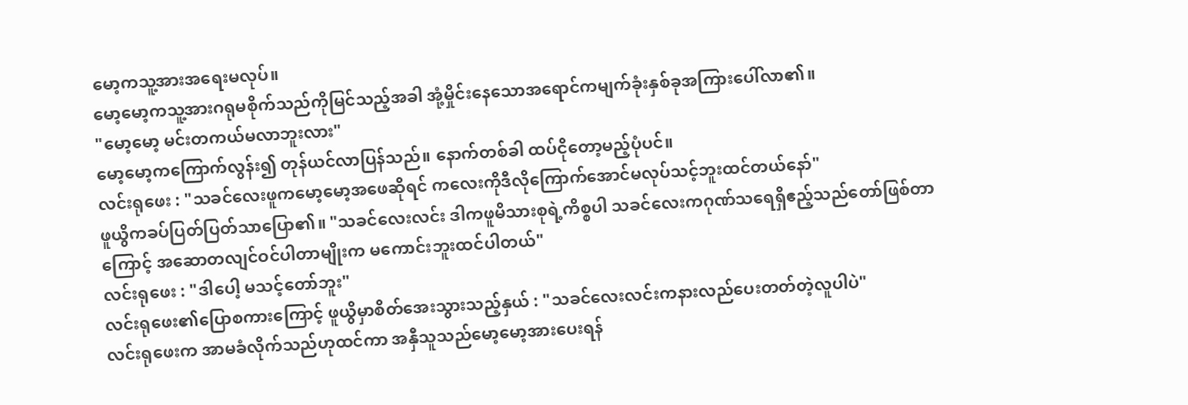မော့ကသူ့အားအရေးမလုပ်။
မော့မော့ကသူ့အားဂရုမစိုက်သည်ကိုမြင်သည့်အခါ အုံ့မှိုင်းနေသောအရောင်ကမျက်ခုံးနှစ်ခုအကြားပေါ်လာ၏။
"မော့မော့ မင်းတကယ်မလာဘူးလား"
မော့မော့ကကြောက်လွန်း၍ တုန်ယင်လာပြန်သည်။ နောက်တစ်ခါ ထပ်ငိုတော့မည့်ပုံပင်။
လင်းရုဖေး : "သခင်လေးဖူကမော့မော့အဖေဆိုရင် ကလေးကိုဒီလိုကြောက်အောင်မလုပ်သင့်ဘူးထင်တယ်နော်"
ဖူယွိကခပ်ပြတ်ပြတ်သာပြော၏။ "သခင်လေးလင်း ဒါကဖူမိသားစုရဲ့ကိစ္စပါ သခင်လေးကဂုဏ်သရေရှိဧည့်သည်တော်ဖြစ်တာကြောင့် အဆောတလျင်ဝင်ပါတာမျိုးက မကောင်းဘူးထင်ပါတယ်"
လင်းရုဖေး : "ဒါပေါ့ မသင့်တော်ဘူး"
လင်းရုဖေး၏ပြောစကားကြောင့် ဖူယွိမှာစိတ်အေးသွားသည့်နှယ် : "သခင်လေးလင်းကနားလည်ပေးတတ်တဲ့လူပါပဲ"
လင်းရုဖေးက အာမခံလိုက်သည်ဟုထင်ကာ အနှီသူသည်မော့မော့အားပေးရန်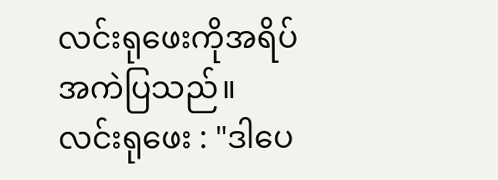လင်းရုဖေးကိုအရိပ်အကဲပြသည်။
လင်းရုဖေး : "ဒါပေ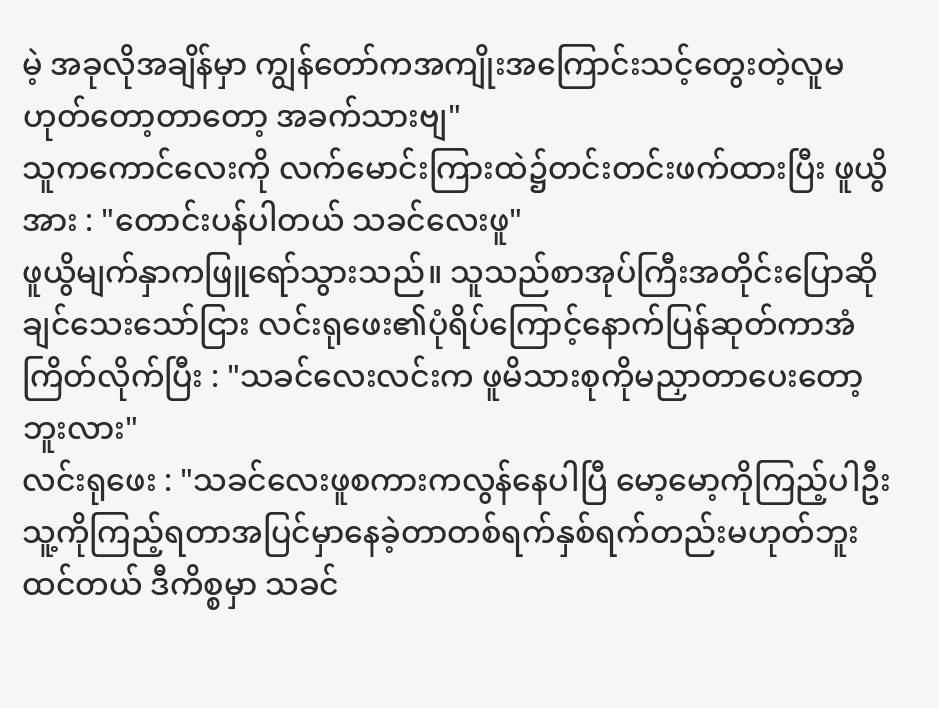မဲ့ အခုလိုအချိန်မှာ ကျွန်တော်ကအကျိုးအကြောင်းသင့်တွေးတဲ့လူမဟုတ်တော့တာတော့ အခက်သားဗျ"
သူကကောင်လေးကို လက်မောင်းကြားထဲ၌တင်းတင်းဖက်ထားပြီး ဖူယွိအား : "တောင်းပန်ပါတယ် သခင်လေးဖူ"
ဖူယွိမျက်နှာကဖြူရော်သွားသည်။ သူသည်စာအုပ်ကြီးအတိုင်းပြောဆိုချင်သေးသော်ငြား လင်းရုဖေး၏ပုံရိပ်ကြောင့်နောက်ပြန်ဆုတ်ကာအံကြိတ်လိုက်ပြီး : "သခင်လေးလင်းက ဖူမိသားစုကိုမညှာတာပေးတော့ဘူးလား"
လင်းရုဖေး : "သခင်လေးဖူစကားကလွန်နေပါပြီ မော့မော့ကိုကြည့်ပါဦး သူ့ကိုကြည့်ရတာအပြင်မှာနေခဲ့တာတစ်ရက်နှစ်ရက်တည်းမဟုတ်ဘူးထင်တယ် ဒီကိစ္စမှာ သခင်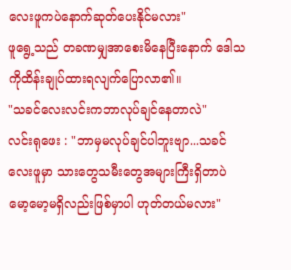လေးဖူကပဲနောက်ဆုတ်ပေးနိုင်မလား"
ဖူရွေ့သည် တခဏမျှအာစေးမိနေပြီးနောက် ဒေါသကိုထိန်းချုပ်ထားရလျက်ပြောလာ၏။
"သခင်လေးလင်းကဘာလုပ်ချင်နေတာလဲ"
လင်းရုဖေး : "ဘာမှမလုပ်ချင်ပါဘူးဗျာ...သခင်လေးဖူမှာ သားတွေသမီးတွေအများကြီးရှိတာပဲ မော့မော့မရှိလည်းဖြစ်မှာပါ ဟုတ်တယ်မလား"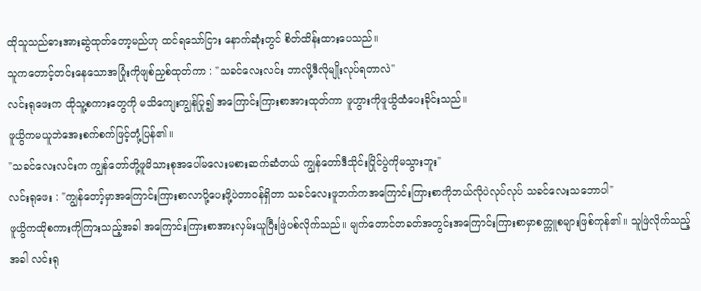ထိုသူသည်ဓားအားဆွဲထုတ်တော့မည်ဟု ထင်ရသော်ငြား နောက်ဆုံးတွင် စိတ်ထိန်းထားပေသည်။
သူကတောင့်တင်းနေသောအပြုံးကိုဖျစ်ညှစ်ထုတ်ကာ : "သခင်လေးလင်း ဘာလို့ဒီလိုမျိုးလုပ်ရတာလဲ"
လင်းရုဖေးက ထိုသူ့စကားတွေကို မသိကျေးကျွန်ပြု၍ အကြောင်းကြားစာအားထုတ်ကာ ဖူဟွားကိုဖူယွိထံပေးခိုင်းသည်။
ဖူယွိကမယူဘဲအေးစက်စက်ဖြင့်တုံ့ပြန်၏။
"သခင်လေးလင်းက ကျွန်တော်တို့ဖူမိသားစုအပေါ်မလေးမစားဆက်ဆံတယ် ကျွန်တော်ဒီသိုင်းပြိုင်ပွဲကိုမသွားဘူး"
လင်းရုဖေး : "ကျွန်တော့်မှာအကြောင်းကြားစာလာပို့ပေးဖို့ပဲတာဝန်ရှိတာ သခင်လေးဖူဘက်ကအကြောင်းကြားစာကိုဘယ်လိုပဲလုပ်လုပ် သခင်လေးသဘောပါ"
ဖူယွိကထိုစကားကိုကြားသည့်အခါ အကြောင်းကြားစာအားလှမ်းယူပြီးဖြဲပစ်လိုက်သည်။ မျက်တောင်တခတ်အတွင်းအကြောင်းကြားစာမှာစက္ကူစများဖြစ်ကုန်၏။ သူဖြဲလိုက်သည့်အခါ လင်းရု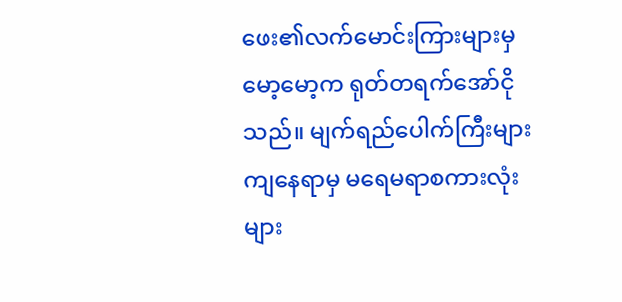ဖေး၏လက်မောင်းကြားများမှမော့မော့က ရုတ်တရက်အော်ငိုသည်။ မျက်ရည်ပေါက်ကြီးများကျနေရာမှ မရေမရာစကားလုံးများ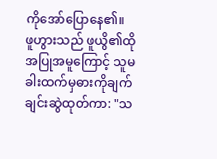ကိုအော်ပြောနေ၏။
ဖူဟွားသည် ဖူယွိ၏ထိုအပြုအမူကြောင့် သူမခါးထက်မှဓားကိုချက်ချင်းဆွဲထုတ်ကာ: "သ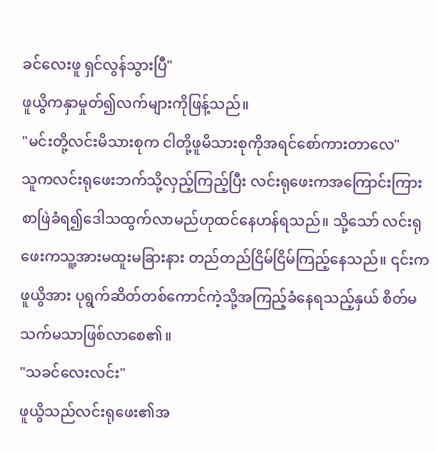ခင်လေးဖူ ရှင်လွန်သွားပြီ"
ဖူယွိကနှာမှုတ်၍လက်များကိုဖြန့်သည်။
"မင်းတို့လင်းမိသားစုက ငါတို့ဖူမိသားစုကိုအရင်စော်ကားတာလေ"
သူကလင်းရုဖေးဘက်သို့လှည့်ကြည့်ပြီး လင်းရုဖေးကအကြောင်းကြားစာဖြဲခံရ၍ဒေါသထွက်လာမည်ဟုထင်နေဟန်ရသည်။ သို့သော် လင်းရုဖေးကသူ့အားမထူးမခြားနား တည်တည်ငြိမ်ငြိမ်ကြည့်နေသည်။ ၎င်းကဖူယွိအား ပုရွက်ဆိတ်တစ်ကောင်ကဲ့သို့အကြည့်ခံနေရသည့်နှယ် စိတ်မသက်မသာဖြစ်လာစေ၏။
"သခင်လေးလင်း"
ဖူယွိသည်လင်းရုဖေး၏အ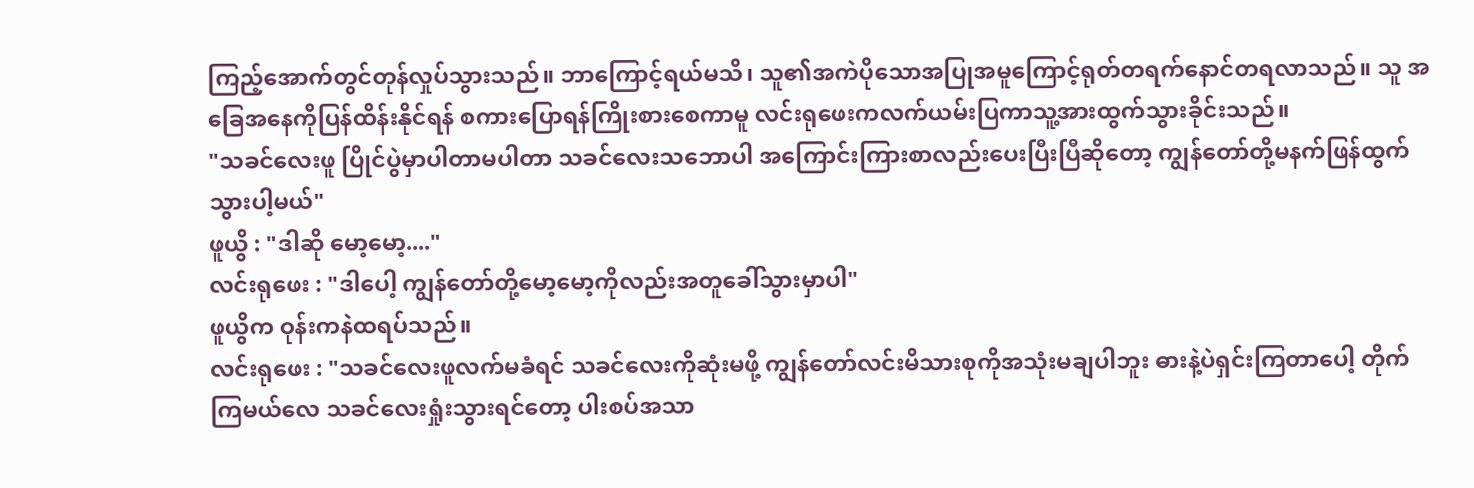ကြည့်အောက်တွင်တုန်လှုပ်သွားသည်။ ဘာကြောင့်ရယ်မသိ၊ သူ၏အကဲပိုသောအပြုအမူကြောင့်ရုတ်တရက်နောင်တရလာသည်။ သူ အခြေအနေကိုပြန်ထိန်းနိုင်ရန် စကားပြောရန်ကြိုးစားစေကာမူ လင်းရုဖေးကလက်ယမ်းပြကာသူ့အားထွက်သွားခိုင်းသည်။
"သခင်လေးဖူ ပြိုင်ပွဲမှာပါတာမပါတာ သခင်လေးသဘောပါ အကြောင်းကြားစာလည်းပေးပြီးပြီဆိုတော့ ကျွန်တော်တို့မနက်ဖြန်ထွက်သွားပါ့မယ်"
ဖူယွိ : "ဒါဆို မော့မော့...."
လင်းရုဖေး : "ဒါပေါ့ ကျွန်တော်တို့မော့မော့ကိုလည်းအတူခေါ်သွားမှာပါ"
ဖူယွိက ဝုန်းကနဲထရပ်သည်။
လင်းရုဖေး : "သခင်လေးဖူလက်မခံရင် သခင်လေးကိုဆုံးမဖို့ ကျွန်တော်လင်းမိသားစုကိုအသုံးမချပါဘူး ဓားနဲ့ပဲရှင်းကြတာပေါ့ တိုက်ကြမယ်လေ သခင်လေးရှုံးသွားရင်တော့ ပါးစပ်အသာ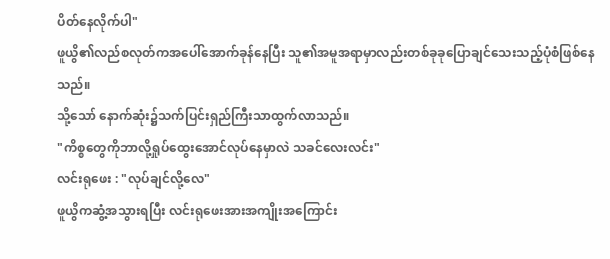ပိတ်နေလိုက်ပါ"
ဖူယွိ၏လည်စလုတ်ကအပေါ်အောက်ခုန်နေပြီး သူ၏အမူအရာမှာလည်းတစ်ခုခုပြောချင်သေးသည့်ပုံစံဖြစ်နေသည်။
သို့သော် နောက်ဆုံး၌သက်ပြင်းရှည်ကြီးသာထွက်လာသည်။
"ကိစ္စတွေကိုဘာလို့ရှုပ်ထွေးအောင်လုပ်နေမှာလဲ သခင်လေးလင်း"
လင်းရုဖေး : "လုပ်ချင်လို့လေ"
ဖူယွိကဆွံ့အသွားရပြီး လင်းရုဖေးအားအကျိုးအကြောင်း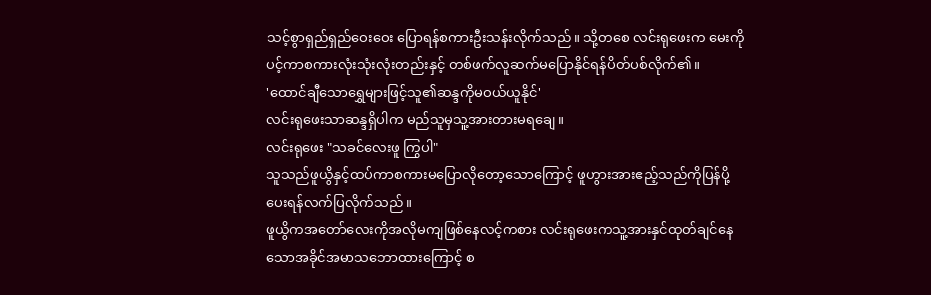သင့်စွာရှည်ရှည်ဝေးဝေး ပြောရန်စကားဦးသန်းလိုက်သည်။ သို့တစေ လင်းရုဖေးက မေးကိုပင့်ကာစကားလုံးသုံးလုံးတည်းနှင့် တစ်ဖက်လူဆက်မပြောနိုင်ရန်ပိတ်ပစ်လိုက်၏။
'ထောင်ချီသောရွှေများဖြင့်သူ၏ဆန္ဒကိုမဝယ်ယူနိုင်'
လင်းရုဖေးသာဆန္ဒရှိပါက မည်သူမှသူ့အားတားမရချေ။
လင်းရုဖေး "သခင်လေးဖူ ကြွပါ"
သူသည်ဖူယွိနှင့်ထပ်ကာစကားမပြောလိုတော့သောကြောင့် ဖူဟွားအားဧည့်သည်ကိုပြန်ပို့ပေးရန်လက်ပြလိုက်သည်။
ဖူယွိကအတော်လေးကိုအလိုမကျဖြစ်နေလင့်ကစား လင်းရုဖေးကသူ့အားနှင်ထုတ်ချင်နေသောအခိုင်အမာသဘောထားကြောင့် စ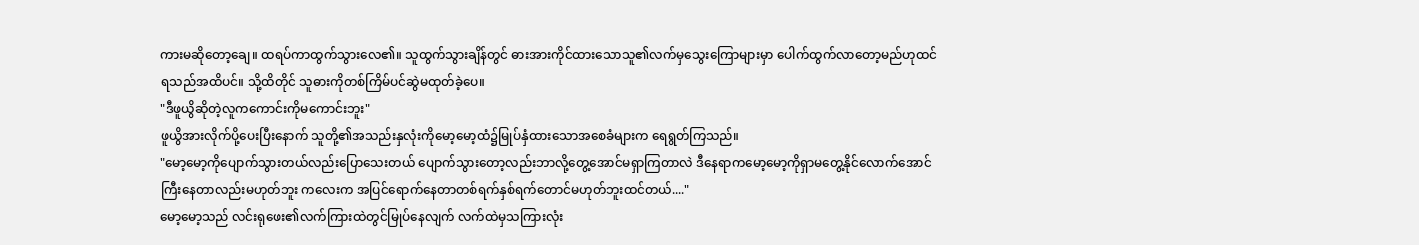ကားမဆိုတော့ချေ။ ထရပ်ကာထွက်သွားလေ၏။ သူထွက်သွားချိန်တွင် ဓားအားကိုင်ထားသောသူ၏လက်မှသွေးကြောများမှာ ပေါက်ထွက်လာတော့မည်ဟုထင်ရသည်အထိပင်။ သို့ထိတိုင် သူဓားကိုတစ်ကြိမ်ပင်ဆွဲမထုတ်ခဲ့ပေ။
"ဒီဖူယွိဆိုတဲ့လူကကောင်းကိုမကောင်းဘူး"
ဖူယွိအားလိုက်ပို့ပေးပြီးနောက် သူတို့၏အသည်းနှလုံးကိုမော့မော့ထံ၌မြုပ်နှံထားသောအစေခံများက ရေရွတ်ကြသည်။
"မော့မော့ကိုပျောက်သွားတယ်လည်းပြောသေးတယ် ပျောက်သွားတော့လည်းဘာလို့တွေ့အောင်မရှာကြတာလဲ ဒီနေရာကမော့မော့ကိုရှာမတွေ့နိုင်လောက်အောင်ကြီးနေတာလည်းမဟုတ်ဘူး ကလေးက အပြင်ရောက်နေတာတစ်ရက်နှစ်ရက်တောင်မဟုတ်ဘူးထင်တယ်...."
မော့မော့သည် လင်းရုဖေး၏လက်ကြားထဲတွင်မြုပ်နေလျက် လက်ထဲမှသကြားလုံး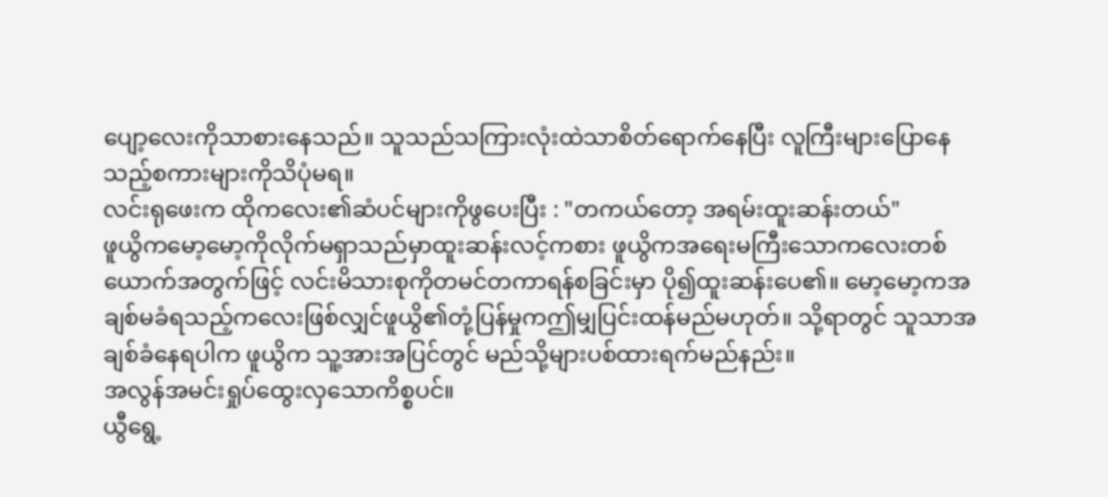ပျော့လေးကိုသာစားနေသည်။ သူသည်သကြားလုံးထဲသာစိတ်ရောက်နေပြီး လူကြီးများပြောနေသည့်စကားများကိုသိပုံမရ။
လင်းရုဖေးက ထိုကလေး၏ဆံပင်များကိုဖွပေးပြီး : "တကယ်တော့ အရမ်းထူးဆန်းတယ်"
ဖူယွိကမော့မော့ကိုလိုက်မရှာသည်မှာထူးဆန်းလင့်ကစား ဖူယွိကအရေးမကြီးသောကလေးတစ်ယောက်အတွက်ဖြင့် လင်းမိသားစုကိုတမင်တကာရန်စခြင်းမှာ ပို၍ထူးဆန်းပေ၏။ မော့မော့ကအချစ်မခံရသည့်ကလေးဖြစ်လျှင်ဖူယွိ၏တုံ့ပြန်မှုကဤမျှပြင်းထန်မည်မဟုတ်။ သို့ရာတွင် သူသာအချစ်ခံနေရပါက ဖူယွိက သူ့အားအပြင်တွင် မည်သို့များပစ်ထားရက်မည်နည်း။
အလွန်အမင်းရှုပ်ထွေးလှသောကိစ္စပင်။
ယွီရွေ့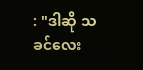: "ဒါဆို သခင်လေး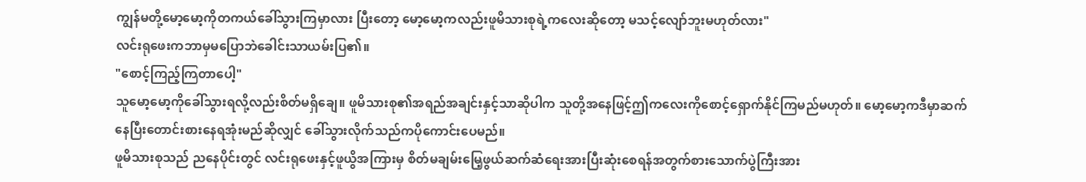ကျွန်မတို့မော့မော့ကိုတကယ်ခေါ်သွားကြမှာလား ပြီးတော့ မော့မော့ကလည်းဖူမိသားစုရဲ့ကလေးဆိုတော့ မသင့်လျော်ဘူးမဟုတ်လား"
လင်းရုဖေးကဘာမှမပြောဘဲခေါင်းသာယမ်းပြ၏။
"စောင့်ကြည့်ကြတာပေါ့"
သူမော့မော့ကိုခေါ်သွားရလို့လည်းစိတ်မရှိချေ။ ဖူမိသားစု၏အရည်အချင်းနှင့်သာဆိုပါက သူတို့အနေဖြင့်ဤကလေးကိုစောင့်ရှောက်နိုင်ကြမည်မဟုတ်။ မော့မော့ကဒီမှာဆက်နေပြီးတောင်းစားနေရအုံးမည်ဆိုလျှင် ခေါ်သွားလိုက်သည်ကပိုကောင်းပေမည်။
ဖူမိသားစုသည် ညနေပိုင်းတွင် လင်းရုဖေးနှင့်ဖူယွိအကြားမှ စိတ်မချမ်းမြေ့ဖွယ်ဆက်ဆံရေးအားပြီးဆုံးစေရန်အတွက်စားသောက်ပွဲကြီးအား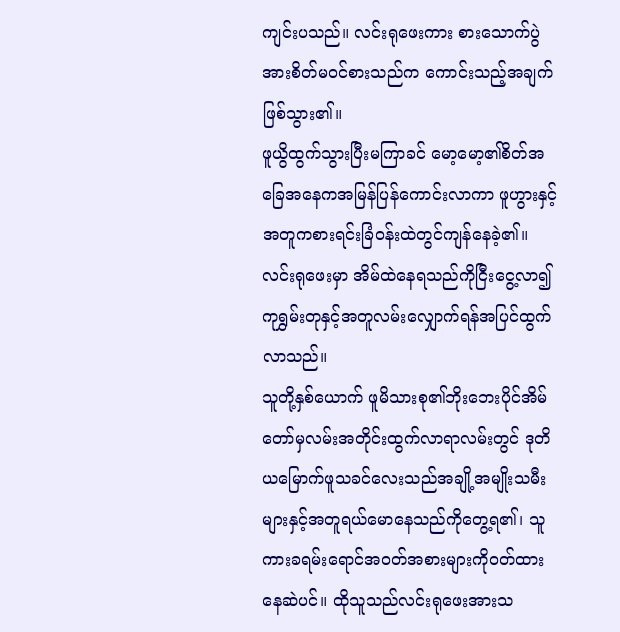ကျင်းပသည်။ လင်းရုဖေးကား စားသောက်ပွဲအားစိတ်မဝင်စားသည်က ကောင်းသည့်အချက်ဖြစ်သွား၏။
ဖူယွိထွက်သွားပြီးမကြာခင် မော့မော့၏စိတ်အခြေအနေကအမြန်ပြန်ကောင်းလာကာ ဖူဟွားနှင့်အတူကစားရင်းခြံဝန်းထဲတွင်ကျန်နေခဲ့၏။ လင်းရုဖေးမှာ အိမ်ထဲနေရသည်ကိုငြီးငွေ့လာ၍ကုရွှမ်းတုနှင့်အတူလမ်းလျှောက်ရန်အပြင်ထွက်လာသည်။
သူတို့နှစ်ယောက် ဖူမိသားစု၏ဘိုးဘေးပိုင်အိမ်တော်မှလမ်းအတိုင်းထွက်လာရာလမ်းတွင် ဒုတိယမြောက်ဖူသခင်လေးသည်အချို့အမျိုးသမီးများနှင့်အတူရယ်မောနေသည်ကိုတွေ့ရ၏၊ သူကားခရမ်းရောင်အဝတ်အစားများကိုဝတ်ထားနေဆဲပင်။ ထိုသူသည်လင်းရုဖေးအားသ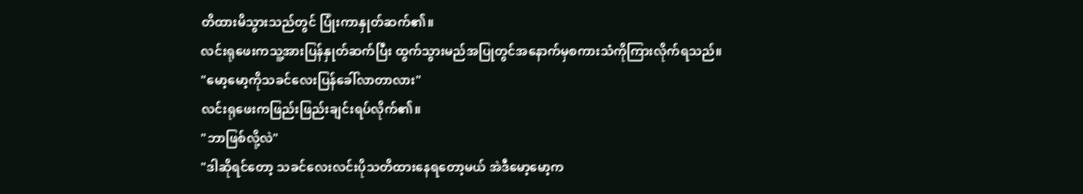တိထားမိသွားသည်တွင် ပြုံးကာနှုတ်ဆက်၏။
လင်းရုဖေးကသူ့အားပြန်နှုတ်ဆက်ပြီး ထွက်သွားမည်အပြုတွင်အနောက်မှစကားသံကိုကြားလိုက်ရသည်။
"မော့မော့ကိုသခင်လေးပြန်ခေါ်လာတာလား"
လင်းရုဖေးကဖြည်းဖြည်းချင်းရပ်လိုက်၏။
"ဘာဖြစ်လို့လဲ"
"ဒါဆိုရင်တော့ သခင်လေးလင်းပိုသတိထားနေရတော့မယ် အဲဒီမော့မော့က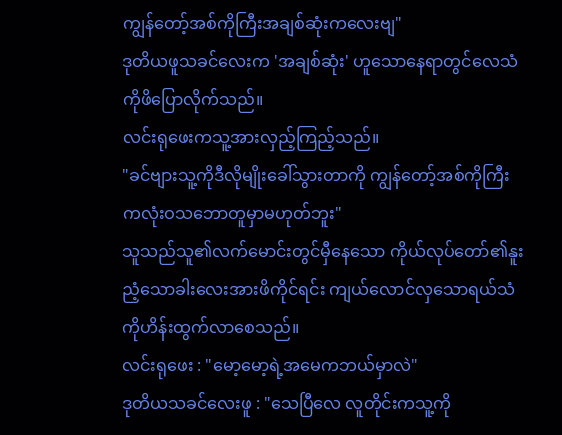ကျွန်တော့်အစ်ကိုကြီးအချစ်ဆုံးကလေးဗျ"
ဒုတိယဖူသခင်လေးက 'အချစ်ဆုံး' ဟူသောနေရာတွင်လေသံကိုဖိပြောလိုက်သည်။
လင်းရုဖေးကသူ့အားလှည့်ကြည့်သည်။
"ခင်ဗျားသူ့ကိုဒီလိုမျိုးခေါ်သွားတာကို ကျွန်တော့်အစ်ကိုကြီးကလုံးဝသဘောတူမှာမဟုတ်ဘူး"
သူသည်သူ၏လက်မောင်းတွင်မှီနေသော ကိုယ်လုပ်တော်၏နူးညံ့သောခါးလေးအားဖိကိုင်ရင်း ကျယ်လောင်လှသောရယ်သံကိုဟိန်းထွက်လာစေသည်။
လင်းရုဖေး : "မော့မော့ရဲ့အမေကဘယ်မှာလဲ"
ဒုတိယသခင်လေးဖူ : "သေပြီလေ လူတိုင်းကသူ့ကို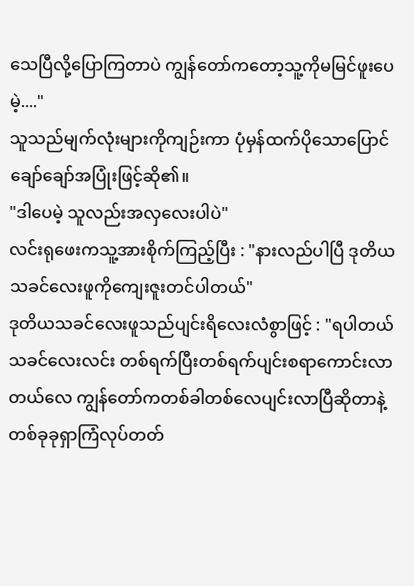သေပြီလို့ပြောကြတာပဲ ကျွန်တော်ကတော့သူ့ကိုမမြင်ဖူးပေမဲ့...."
သူသည်မျက်လုံးများကိုကျဉ်းကာ ပုံမှန်ထက်ပိုသောပြောင်ချော်ချော်အပြုံးဖြင့်ဆို၏။
"ဒါပေမဲ့ သူလည်းအလှလေးပါပဲ"
လင်းရုဖေးကသူ့အားစိုက်ကြည့်ပြီး : "နားလည်ပါပြီ ဒုတိယသခင်လေးဖူကိုကျေးဇူးတင်ပါတယ်"
ဒုတိယသခင်လေးဖူသည်ပျင်းရိလေးလံစွာဖြင့် : "ရပါတယ် သခင်လေးလင်း တစ်ရက်ပြီးတစ်ရက်ပျင်းစရာကောင်းလာတယ်လေ ကျွန်တော်ကတစ်ခါတစ်လေပျင်းလာပြီဆိုတာနဲ့ တစ်ခုခုရှာကြံလုပ်တတ်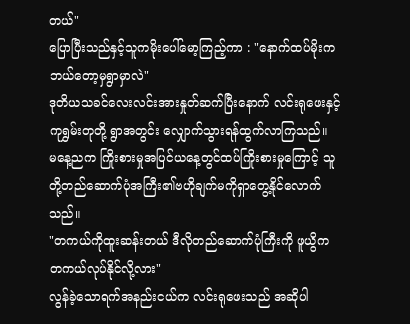တယ်"
ပြောပြီးသည်နှင့်သူကမိုးပေါ်မော့ကြည့်ကာ : "နောက်ထပ်မိုးကဘယ်တော့မှရွာမှာလဲ"
ဒုတိယသခင်လေးလင်းအားနှုတ်ဆက်ပြီးနောက် လင်းရုဖေးနှင့်ကုရွှမ်းတုတို့ ရွာအတွင်း လျှောက်သွားရန်ထွက်လာကြသည်။
မနေ့ညက ကြိုးစားမှုအပြင်ယနေ့တွင်ထပ်ကြိုးစားမှုကြောင့် သူတို့တည်ဆောက်ပုံအကြီး၏ဗဟိုချက်မကိုရှာတွေ့နိုင်လောက်သည်။
"တကယ်ကိုထူးဆန်းတယ် ဒီလိုတည်ဆောက်ပုံကြီးကို ဖူယွိကတကယ်လုပ်နိုင်လို့လား"
လွန်ခဲ့သောရက်အနည်းငယ်က လင်းရုဖေးသည် အဆိုပါ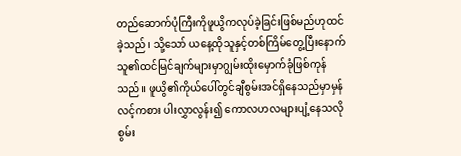တည်ဆောက်ပုံကြီးကိုဖူယွိကလုပ်ခဲ့ခြင်းဖြစ်မည်ဟုထင်ခဲ့သည်၊ သို့သော် ယနေ့ထိုသူနှင့်တစ်ကြိမ်တွေ့ပြီးနောက် သူ၏ထင်မြင်ချက်များမှာဂျွမ်းထိုးမှောက်ခုံဖြစ်ကုန်သည်။ ဖူယွိ၏ကိုယ်ပေါ်တွင်ချီစွမ်းအင်ရှိနေသည်မှာမှန်လင့်ကစား ပါးလွှာလွန်း၍ ကောလဟလများပျံ့နေသလို စွမ်း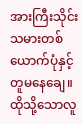အားကြီးသိုင်းသမားတစ်ယောက်ပုံနှင့်တူမနေချေ။ ထိုသို့သောလူ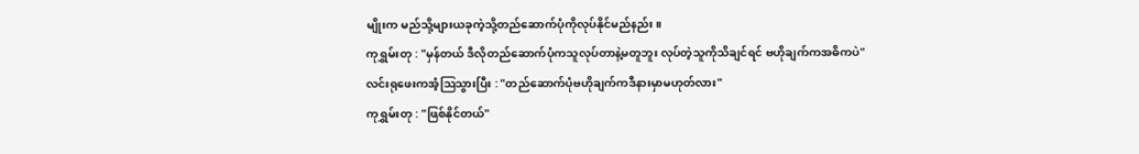မျိုးက မည်သို့များယခုကဲ့သို့တည်ဆောက်ပုံကိုလုပ်နိုင်မည်နည်း။
ကုရွှမ်းတု : "မှန်တယ် ဒီလိုတည်ဆောက်ပုံကသူလုပ်တာနဲ့မတူဘူး လုပ်တဲ့သူကိုသိချင်ရင် ဗဟိုချက်ကအဓိကပဲ"
လင်းရုဖေးကအံ့ဩသွားပြီး : "တည်ဆောက်ပုံဗဟိုချက်ကဒီနားမှာမဟုတ်လား"
ကုရွှမ်းတု : "ဖြစ်နိုင်တယ်"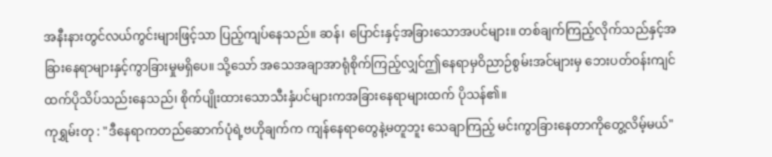အနီးနားတွင်လယ်ကွင်းများဖြင့်သာ ပြည့်ကျပ်နေသည်။ ဆန်၊ ပြောင်းနှင့်အခြားသောအပင်များ။ တစ်ချက်ကြည့်လိုက်သည်နှင့်အခြားနေရာများနှင့်ကွာခြားမှုမရှိပေ။ သို့သော် အသေအချာအာရုံစိုက်ကြည့်လျှင်ဤနေရာမှဝိညာဉ်စွမ်းအင်များမှ ဘေးပတ်ဝန်းကျင်ထက်ပိုသိပ်သည်းနေသည်၊ စိုက်ပျိုးထားသောသီးနှံပင်များကအခြားနေရာများထက် ပိုသန်၏။
ကုရွှမ်းတု : "ဒီနေရာကတည်ဆောက်ပုံရဲ့ဗဟိုချက်က ကျန်နေရာတွေနဲ့မတူဘူး သေချာကြည့် မင်းကွာခြားနေတာကိုတွေ့လိမ့်မယ်"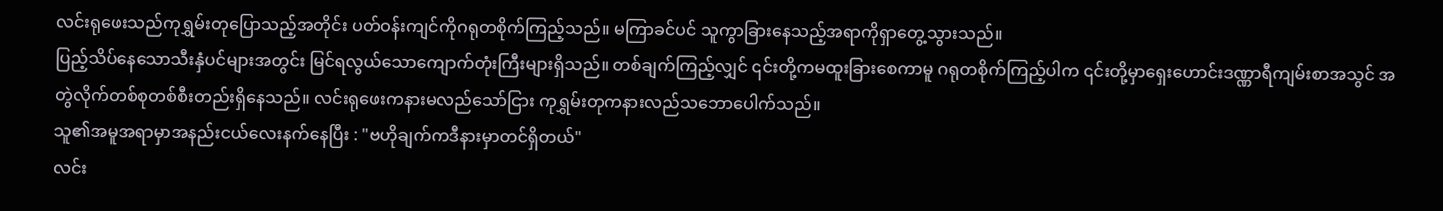လင်းရုဖေးသည်ကုရွှမ်းတုပြောသည့်အတိုင်း ပတ်ဝန်းကျင်ကိုဂရုတစိုက်ကြည့်သည်။ မကြာခင်ပင် သူကွာခြားနေသည့်အရာကိုရှာတွေ့သွားသည်။
ပြည့်သိပ်နေသောသီးနှံပင်များအတွင်း မြင်ရလွယ်သောကျောက်တုံးကြီးများရှိသည်။ တစ်ချက်ကြည့်လျှင် ၎င်းတို့ကမထူးခြားစေကာမူ ဂရုတစိုက်ကြည့်ပါက ၎င်းတို့မှာရှေးဟောင်းဒဏ္ဏာရီကျမ်းစာအသွင် အတွဲလိုက်တစ်စုတစ်စီးတည်းရှိနေသည်။ လင်းရုဖေးကနားမလည်သော်ငြား ကုရွှမ်းတုကနားလည်သဘောပေါက်သည်။
သူ၏အမူအရာမှာအနည်းငယ်လေးနက်နေပြီး : "ဗဟိုချက်ကဒီနားမှာတင်ရှိတယ်"
လင်း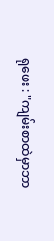ရုဖေး : "ကျမ်းစာထဲမှာဘာ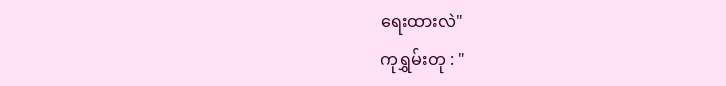ရေးထားလဲ"
ကုရွှမ်းတု : "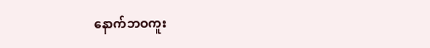နောက်ဘဝကူး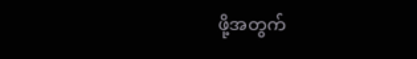ဖို့အတွက်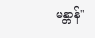မန္တာန်"